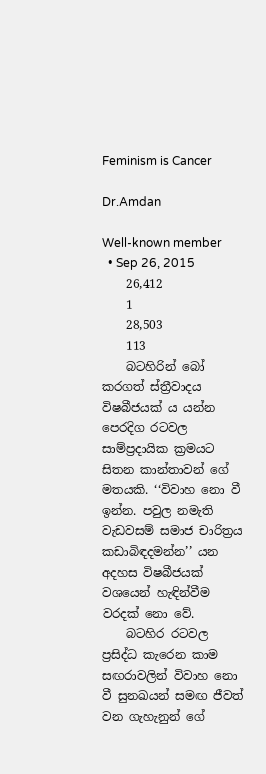Feminism is Cancer

Dr.Amdan

Well-known member
  • Sep 26, 2015
    26,412
    1
    28,503
    113
    බටහිරින් බෝ කරගත් ස්ත්‍රීවාදය විෂබීජයක් ය යන්න පෙරදිග රටවල සාම්ප්‍රදායික ක්‍රමයට සිතන කාන්තාවන් ගේ මතයකි. ‘‘විවාහ නො වී ඉන්න. පවුල නමැති වැඩවසම් සමාජ චාරිත්‍රය කඩාබිඳදමන්න’’ යන අදහස විෂබීජයක් වශයෙන් හැඳින්වීම වරදක් නො වේ.
    බටහිර රටවල ප්‍රසිද්ධ කැරෙන කාම සඟරාවලින් විවාහ නො වී සුනඛයන් සමඟ ජීවත් වන ගැහැනුන් ගේ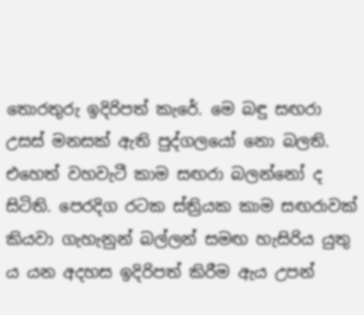තොරතුරු ඉදිරිපත් කැරේ. මෙ බඳු සඟරා උසස් මනසක් ඇති පුද්ගලයෝ නො බලති. එහෙත් වහවැටී කාම සඟරා බලන්නෝ ද සිටිති. පෙරදිග රටක ස්ත්‍රියක කාම සඟරාවක් කියවා ගැහැනුන් බල්ලන් සමඟ හැසිරිය යුතු ය යන අදහස ඉදිරිපත් කිරීම ඇය උපන්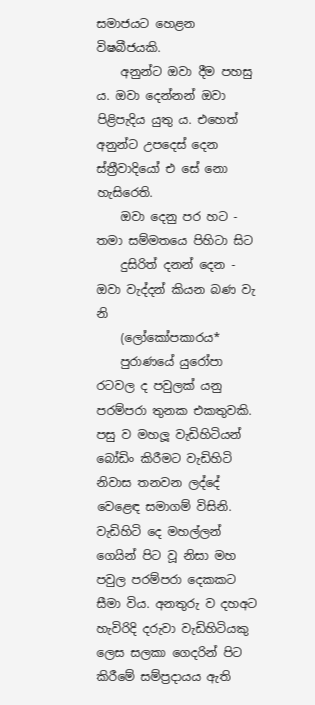සමාජයට හෙළන විෂබීජයකි.
    අනුන්ට ඔවා දීම පහසු ය. ඔවා දෙන්නන් ඔවා පිළිපැදිය යුතු ය. එහෙත් අනුන්ට උපදෙස් දෙන ස්ත්‍රීවාදියෝ එ සේ නො හැසිරෙති.
    ඔවා දෙනු පර හට - තමා සම්මතයෙ පිහිටා සිට
    දුසිරිත් දනන් දෙන - ඔවා වැද්දන් කියන බණ වැ නි
    (ලෝකෝපකාරය*
    පුරාණයේ යුරෝපා රටවල ද පවුලක් යනු පරම්පරා තුනක එකතුවකි. පසු ව මහලූ වැඩිහිටියන් බෝඩිං කිරීමට වැඩිහිටි නිවාස තනවන ලද්දේ වෙළෙඳ සමාගම් විසිනි. වැඩිහිටි දෙ මහල්ලන් ගෙයින් පිට වූ නිසා මහ පවුල පරම්පරා දෙකකට සීමා විය. අනතුරු ව දහඅට හැවිරිදි දරුවා වැඩිහිටියකු ලෙස සලකා ගෙදරින් පිට කිරීමේ සම්ප්‍රදායය ඇති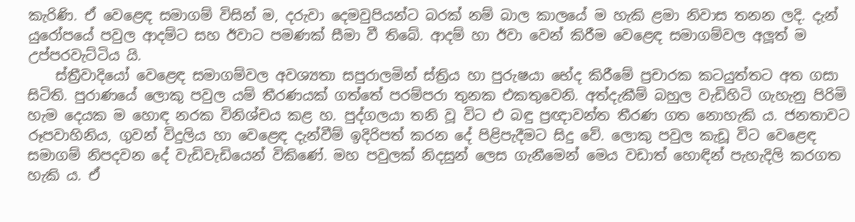කැරිණි. ඒ වෙළෙඳ සමාගම් විසින් ම, දරුවා දෙමවුපියන්ට බරක් නම් බාල කාලයේ ම හැකි ළමා නිවාස තනන ලදි. දැන් යුරෝපයේ පවුල ආදම්ට සහ ඊවාට පමණක් සීමා වී තිබේ. ආදම් හා ඊවා වෙන් කිරීම වෙළෙඳ සමාගම්වල අලූත් ම උප්පරවැට්ටිය යි.
    ස්ත්‍රීවාදියෝ වෙළෙඳ සමාගම්වල අවශ්‍යතා සපුරාලමින් ස්ත්‍රිය හා පුරුෂයා භේද කිරීමේ ප්‍රචාරක කටයුත්තට අත ගසා සිටිති. පුරාණයේ ලොකු පවුල යම් තීරණයක් ගත්තේ පරම්පරා තුනක එකතුවෙනි. අත්දැකීම් බහුල වැඩිහිටි ගැහැනු පිරිමි හැම දෙයක ම හොඳ නරක විනිශ්චය කළ හ. පුද්ගලයා තනි වූ විට එ බඳු ප්‍රඥාවන්ත තීරණ ගත නොහැකි ය. ජනතාවට රූපවාහිනිය, ගුවන් විදුලිය හා වෙළෙඳ දැන්වීම් ඉදිරිපත් කරන දේ පිළිපැදීමට සිදු වේ. ලොකු පවුල කැඩූ විට වෙළෙඳ සමාගම් නිපදවන දේ වැඩිවැඩියෙන් විකිණේ. මහ පවුලක් නිදසුන් ලෙස ගැනීමෙන් මෙය වඩාත් හොඳින් පැහැදිලි කරගත හැකි ය. ඒ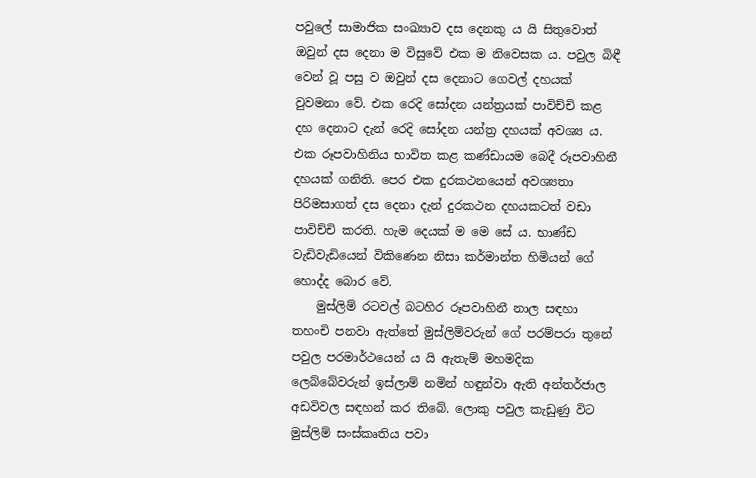පවුලේ සාමාජික සංඛ්‍යාව දස දෙනකු ය යි සිතුවොත් ඔවුන් දස දෙනා ම විසුවේ එක ම නිවෙසක ය. පවුල බිඳී වෙන් වූ පසු ව ඔවුන් දස දෙනාට ගෙවල් දහයක් වුවමනා වේ. එක රෙදි සෝදන යන්ත්‍රයක් පාවිච්චි කළ දහ දෙනාට දැන් රෙදි සෝදන යන්ත්‍ර දහයක් අවශ්‍ය ය. එක රූපවාහිනිය භාවිත කළ කණ්ඩායම බෙදී රූපවාහිනී දහයක් ගනිති. පෙර එක දුරකථනයෙන් අවශ්‍යතා පිරිමසාගත් දස දෙනා දැන් දුරකථන දහයකටත් වඩා පාවිච්චි කරති. හැම දෙයක් ම මෙ සේ ය. භාණ්ඩ වැඩිවැඩියෙන් විකිණෙන නිසා කර්මාන්ත හිමියන් ගේ හොද්ද බොර වේ.
    මුස්ලිම් රටවල් බටහිර රූපවාහිනී නාල සඳහා තහංචි පනවා ඇත්තේ මුස්ලිම්වරුන් ගේ පරම්පරා තුනේ පවුල පරමාර්ථයෙන් ය යි ඇතැම් මහමදික ලෙබ්බේවරුන් ඉස්ලාම් නමින් හඳුන්වා ඇති අන්තර්ජාල අඩවිවල සඳහන් කර තිබේ. ලොකු පවුල කැඩුණු විට මුස්ලිම් සංස්කෘතිය පවා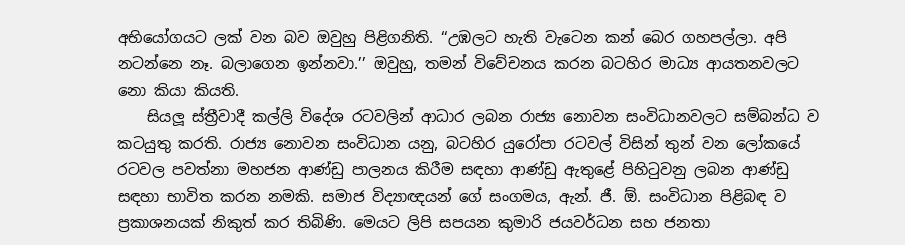අභියෝගයට ලක් වන බව ඔවුහු පිළිගනිති. ‘‘උඹලට හැති වැටෙන කන් බෙර ගහපල්ලා. අපි නටන්නෙ නෑ. බලාගෙන ඉන්නවා.’’ ඔවුහු, තමන් විවේචනය කරන බටහිර මාධ්‍ය ආයතනවලට නො කියා කියති.
    සියලූ ස්ත්‍රීවාදී කල්ලි විදේශ රටවලින් ආධාර ලබන රාජ්‍ය නොවන සංවිධානවලට සම්බන්ධ ව කටයුතු කරති. රාජ්‍ය නොවන සංවිධාන යනු, බටහිර යුරෝපා රටවල් විසින් තුන් වන ලෝකයේ රටවල පවත්නා මහජන ආණ්ඩු පාලනය කිරීම සඳහා ආණ්ඩු ඇතුළේ පිහිටුවනු ලබන ආණ්ඩු සඳහා භාවිත කරන නමකි. සමාජ විද්‍යාඥයන් ගේ සංගමය, ඇන්. ජී. ඕ. සංවිධාන පිළිබඳ ව ප්‍රකාශනයක් නිකුත් කර තිබිණි. මෙයට ලිපි සපයන කුමාරි ජයවර්ධන සහ ජනතා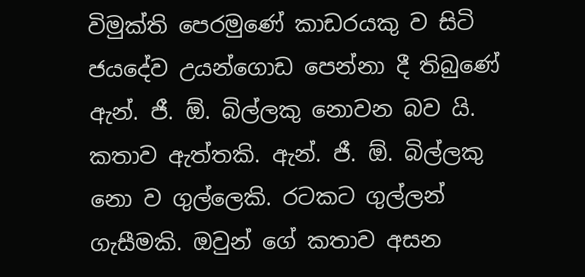විමුක්ති පෙරමුණේ කාඩරයකු ව සිටි ජයදේව උයන්ගොඩ පෙන්නා දී තිබුණේ ඇන්. ජී. ඕ. බිල්ලකු නොවන බව යි. කතාව ඇත්තකි. ඇන්. ජී. ඕ. බිල්ලකු නො ව ගුල්ලෙකි. රටකට ගුල්ලන් ගැසීමකි. ඔවුන් ගේ කතාව අසන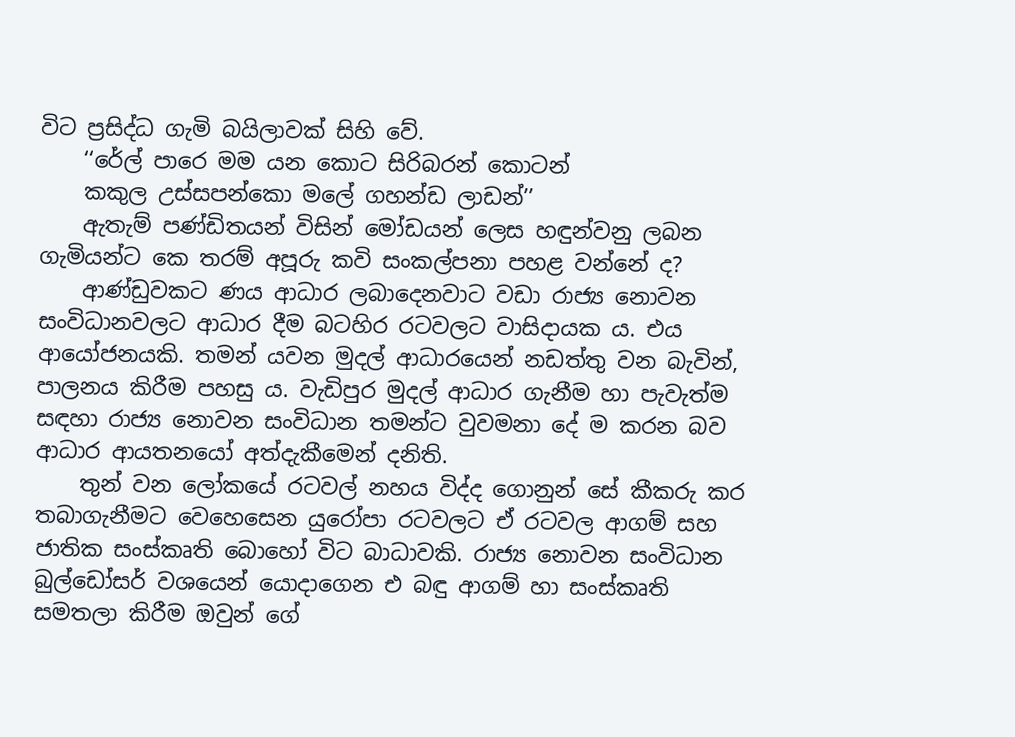විට ප්‍රසිද්ධ ගැමි බයිලාවක් සිහි වේ.
    ‘‘රේල් පාරෙ මම යන කොට සිරිබරන් කොටන්
    කකුල උස්සපන්කො මලේ ගහන්ඩ ලාඩන්’’
    ඇතැම් පණ්ඩිතයන් විසින් මෝඩයන් ලෙස හඳුන්වනු ලබන ගැමියන්ට කෙ තරම් අපූරු කවි සංකල්පනා පහළ වන්නේ ද?
    ආණ්ඩුවකට ණය ආධාර ලබාදෙනවාට වඩා රාජ්‍ය නොවන සංවිධානවලට ආධාර දීම බටහිර රටවලට වාසිදායක ය. එය ආයෝජනයකි. තමන් යවන මුදල් ආධාරයෙන් නඩත්තු වන බැවින්, පාලනය කිරීම පහසු ය. වැඩිපුර මුදල් ආධාර ගැනීම හා පැවැත්ම සඳහා රාජ්‍ය නොවන සංවිධාන තමන්ට වුවමනා දේ ම කරන බව ආධාර ආයතනයෝ අත්දැකීමෙන් දනිති.
    තුන් වන ලෝකයේ රටවල් නහය විද්ද ගොනුන් සේ කීකරු කර තබාගැනීමට වෙහෙසෙන යුරෝපා රටවලට ඒ රටවල ආගම් සහ ජාතික සංස්කෘති බොහෝ විට බාධාවකි. රාජ්‍ය නොවන සංවිධාන බුල්ඩෝසර් වශයෙන් යොදාගෙන එ බඳු ආගම් හා සංස්කෘති සමතලා කිරීම ඔවුන් ගේ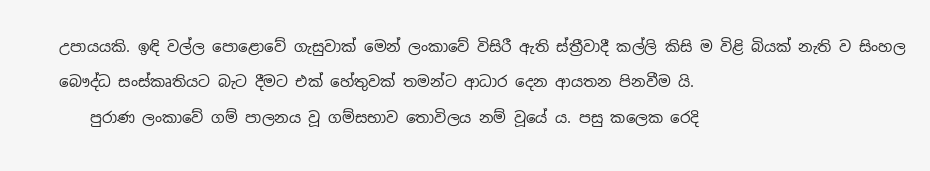උපායයකි. ඉඳි වල්ල පොළොවේ ගැසුවාක් මෙන් ලංකාවේ විසිරී ඇති ස්ත්‍රීවාදී කල්ලි කිසි ම විළි බියක් නැති ව සිංහල බෞද්ධ සංස්කෘතියට බැට දීමට එක් හේතුවක් තමන්ට ආධාර දෙන ආයතන පිනවීම යි.
    පුරාණ ලංකාවේ ගම් පාලනය වූ ගම්සභාව තොවිලය නම් වූයේ ය. පසු කලෙක රෙදි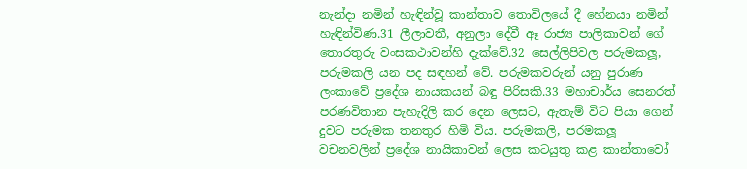නැන්දා නමින් හැඳින්වූ කාන්තාව තොවිලයේ දී හේනයා නමින් හැඳින්විණ.31 ලීලාවතී, අනුලා දේවී ඈ රාජ්‍ය පාලිකාවන් ගේ තොරතුරු වංසකථාවන්හි දැක්වේ.32 සෙල්ලිපිවල පරුමකලූ, පරුමකලි යන පද සඳහන් වේ. පරුමකවරුන් යනු පුරාණ ලංකාවේ ප්‍රදේශ නායකයන් බඳු පිරිසකි.33 මහාචාර්ය සෙනරත් පරණවිතාන පැහැදිලි කර දෙන ලෙසට, ඇතැම් විට පියා ගෙන් දුවට පරුමක තනතුර හිමි විය. පරුමකලි, පරමකලූ වචනවලින් ප්‍රදේශ නායිකාවන් ලෙස කටයුතු කළ කාන්තාවෝ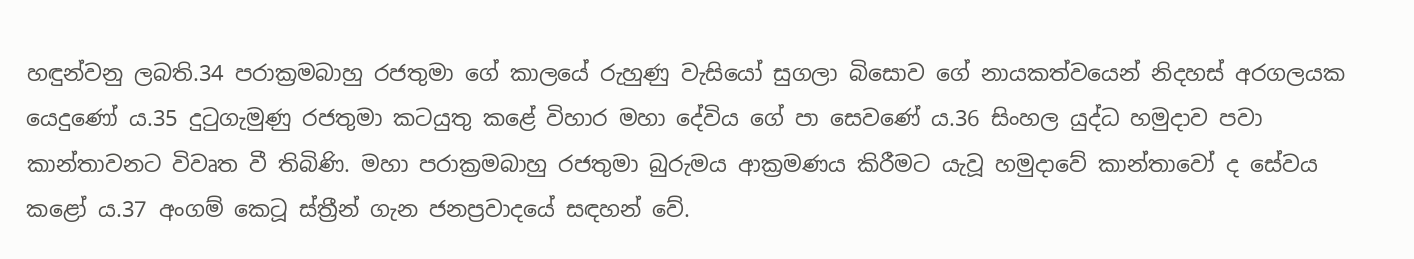හඳුන්වනු ලබති.34 පරාක්‍රමබාහු රජතුමා ගේ කාලයේ රුහුණු වැසියෝ සුගලා බිසොව ගේ නායකත්වයෙන් නිදහස් අරගලයක යෙදුණෝ ය.35 දුටුගැමුණු රජතුමා කටයුතු කළේ විහාර මහා දේවිය ගේ පා සෙවණේ ය.36 සිංහල යුද්ධ හමුදාව පවා කාන්තාවනට විවෘත වී තිබිණි. මහා පරාක්‍රමබාහු රජතුමා බුරුමය ආක්‍රමණය කිරීමට යැවූ හමුදාවේ කාන්තාවෝ ද සේවය කළෝ ය.37 අංගම් කෙටූ ස්ත්‍රීන් ගැන ජනප්‍රවාදයේ සඳහන් වේ.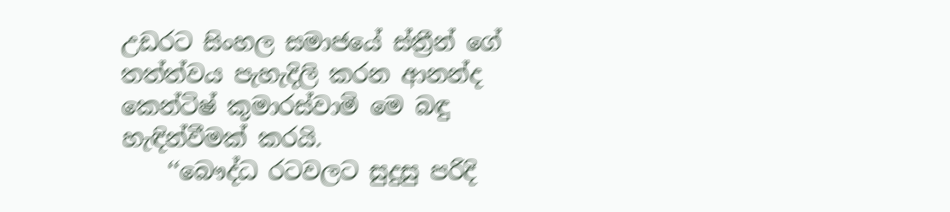උඩරට සිංහල සමාජයේ ස්ත්‍රීන් ගේ තත්ත්වය පැහැදිලි කරන ආනන්ද කෙන්ටිෂ් කුමාරස්වාමි මෙ බඳු හැඳින්වීමක් කරයි.
    ‘‘බෞද්ධ රටවලට සුදුසු පරිදි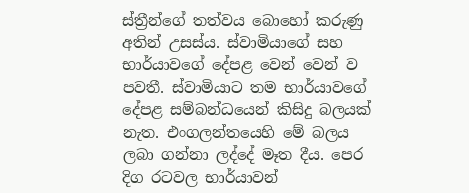ස්ත්‍රීන්ගේ තත්වය බොහෝ කරුණු අතින් උසස්ය. ස්වාමියාගේ සහ භාර්යාවගේ දේපළ වෙන් වෙන් ව පවතී. ස්වාමියාට තම භාර්යාවගේ දේපළ සම්බන්ධයෙන් කිසිදු බලයක් නැත. එංගලන්තයෙහි මේ බලය ලබා ගන්නා ලද්දේ මෑත දීය. පෙර දිග රටවල භාර්යාවන්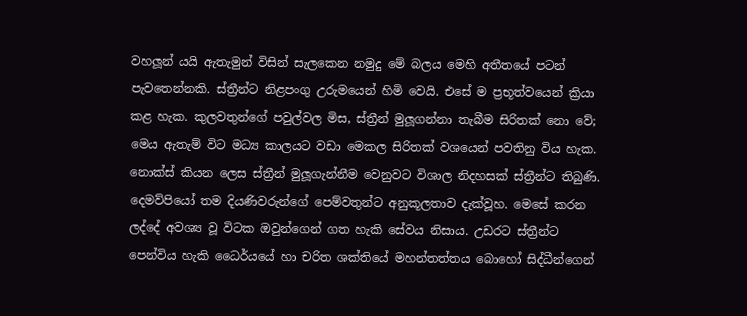වහලූන් යයි ඇතැමුන් විසින් සැලකෙන නමුදු මේ බලය මෙහි අතීතයේ පටන් පැවතෙන්නකි. ස්ත්‍රීන්ට නිළපංගු උරුමයෙන් හිමි වෙයි. එසේ ම ප්‍රභූත්වයෙන් ක්‍රියා කළ හැක. කුලවතුන්ගේ පවුල්වල මිස, ස්ත්‍රීන් මුලූගන්නා තැබීම සිරිතක් නො වේ; මෙය ඇතැම් විට මධ්‍ය කාලයට වඩා මෙකල සිරිතක් වශයෙන් පවතිනු විය හැක. නොක්ස් කියන ලෙස ස්ත්‍රීන් මුලූගැන්නීම වෙනුවට විශාල නිදහසක් ස්ත්‍රීන්ට තිබුණි. දෙමව්පියෝ තම දියණිවරුන්ගේ පෙම්වතුන්ට අනුකූලතාව දැක්වූහ. මෙසේ කරන ලද්දේ අවශ්‍ය වූ විටක ඔවුන්ගෙන් ගත හැකි සේවය නිසාය. උඩරට ස්ත්‍රීන්ට පෙන්විය හැකි ධෛර්යයේ හා චරිත ශක්තියේ මහන්තත්තය බොහෝ සිද්ධීන්ගෙන්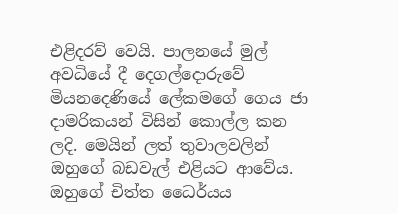එළිදරව් වෙයි. පාලනයේ මුල් අවධියේ දී දෙගල්දොරුවේ මියනදෙණියේ ලේකමගේ ගෙය ජා දාමරිකයන් විසින් කොල්ල කන ලදි. මෙයින් ලත් තුවාලවලින් ඔහුගේ බඩවැල් එළියට ආවේය. ඔහුගේ චිත්ත ධෛර්යය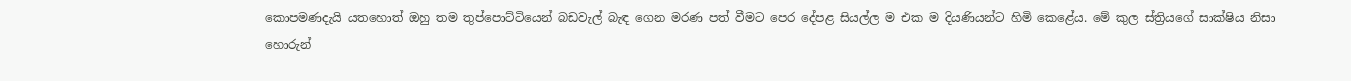කොපමණදැයි යතහොත් ඔහු තම තුප්පොට්ටියෙන් බඩවැල් බැඳ ගෙන මරණ පත් වීමට පෙර දේපළ සියල්ල ම එක ම දියණියන්ට හිමි කෙළේය. මේ කුල ස්ත්‍රියගේ සාක්ෂිය නිසා හොරුන්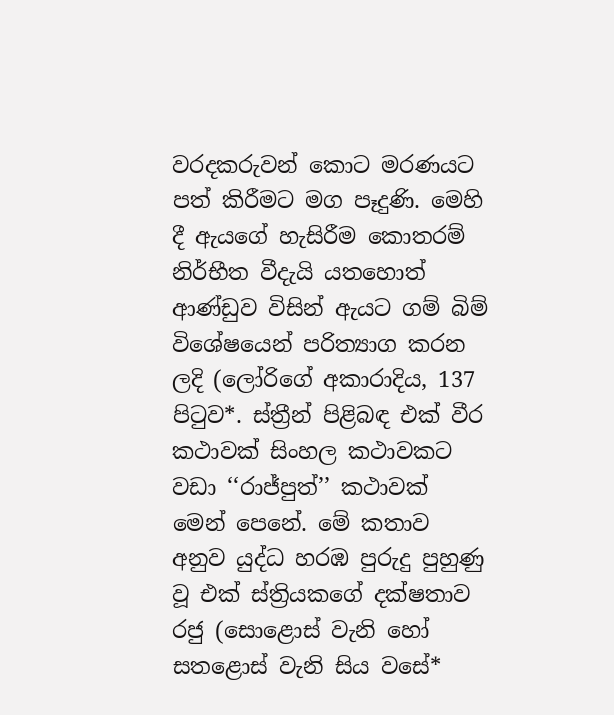වරදකරුවන් කොට මරණයට පත් කිරීමට මග පෑදුණි. මෙහි දී ඇයගේ හැසිරීම කොතරම් නිර්භීත වීදැයි යතහොත් ආණ්ඩුව විසින් ඇයට ගම් බිම් විශේෂයෙන් පරිත්‍යාග කරන ලදි (ලෝරිගේ අකාරාදිය, 137 පිටුව*. ස්ත්‍රීන් පිළිබඳ එක් වීර කථාවක් සිංහල කථාවකට වඩා ‘‘රාජ්පුත්’’ කථාවක් මෙන් පෙනේ. මේ කතාව අනුව යුද්ධ හරඹ පුරුදු පුහුණු වූ එක් ස්ත්‍රියකගේ දක්ෂතාව රජු (සොළොස් වැනි හෝ සතළොස් වැනි සිය වසේ*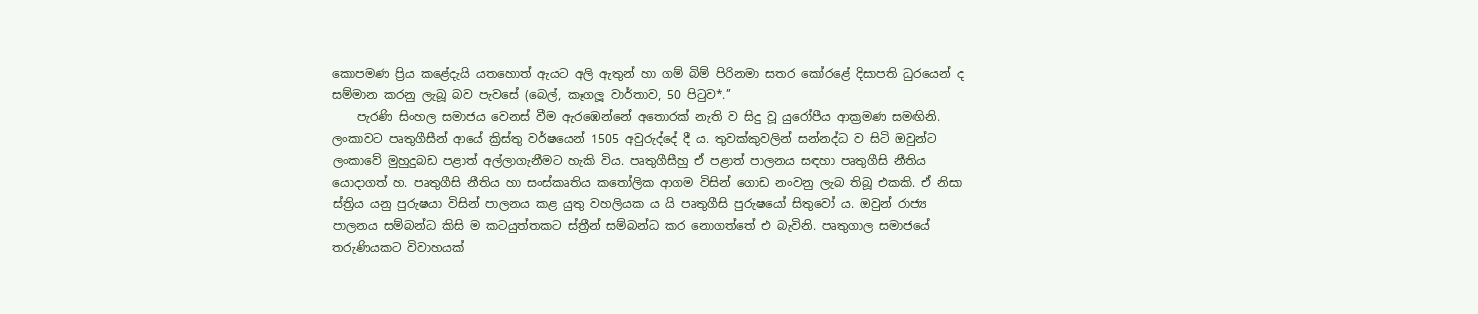කොපමණ ප්‍රිය කළේදැයි යතහොත් ඇයට අලි ඇතුන් හා ගම් බිම් පිරිනමා සතර කෝරළේ දිසාපති ධුරයෙන් ද සම්මාන කරනු ලැබූ බව පැවසේ (බෙල්, කෑගලූ වාර්තාව, 50 පිටුව*.’’
    පැරණි සිංහල සමාජය වෙනස් වීම ඇරඹෙන්නේ අතොරක් නැති ව සිදු වූ යුරෝපීය ආක්‍රමණ සමඟිනි. ලංකාවට පෘතුගීසීන් ආයේ ක්‍රිස්තු වර්ෂයෙන් 1505 අවුරුද්දේ දී ය. තුවක්කුවලින් සන්නද්ධ ව සිටි ඔවුන්ට ලංකාවේ මුහුදුබඩ පළාත් අල්ලාගැනීමට හැකි විය. පෘතුගීසීහු ඒ පළාත් පාලනය සඳහා පෘතුගීසි නීතිය යොදාගත් හ. පෘතුගීසි නීතිය හා සංස්කෘතිය කතෝලික ආගම විසින් ගොඩ නංවනු ලැබ තිබූ එකකි. ඒ නිසා ස්ත්‍රිය යනු පුරුෂයා විසින් පාලනය කළ යුතු වහලියක ය යි පෘතුගීසි පුරුෂයෝ සිතුවෝ ය. ඔවුන් රාජ්‍ය පාලනය සම්බන්ධ කිසි ම කටයුත්තකට ස්ත්‍රීන් සම්බන්ධ කර නොගත්තේ එ බැවිනි. පෘතුගාල සමාජයේ තරුණියකට විවාහයක්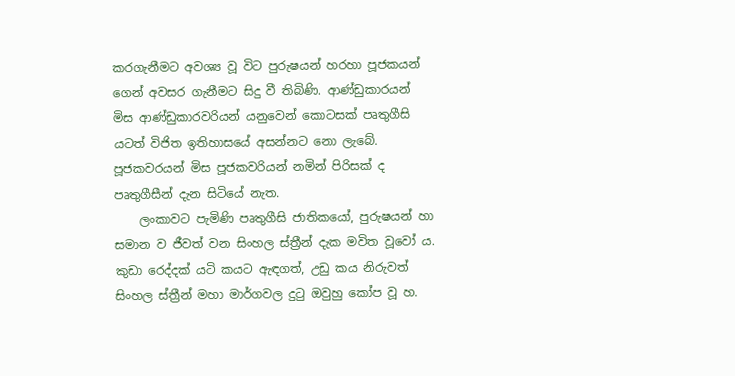කරගැනීමට අවශ්‍ය වූ විට පුරුෂයන් හරහා පූජකයන් ගෙන් අවසර ගැනීමට සිදු වී තිබිණි. ආණ්ඩුකාරයන් මිස ආණ්ඩුකාරවරියන් යනුවෙන් කොටසක් පෘතුගීසි යටත් විජිත ඉතිහාසයේ අසන්නට නො ලැබේ. පූජකවරයන් මිස පූජකවරියන් නමින් පිරිසක් ද පෘතුගීසීන් දැන සිටියේ නැත.
    ලංකාවට පැමිණි පෘතුගීසි ජාතිකයෝ, පුරුෂයන් හා සමාන ව ජීවත් වන සිංහල ස්ත්‍රීන් දැක මවිත වූවෝ ය. කුඩා රෙද්දක් යටි කයට ඇඳගත්, උඩු කය නිරුවත් සිංහල ස්ත්‍රීන් මහා මාර්ගවල දුටු ඔවුහු කෝප වූ හ.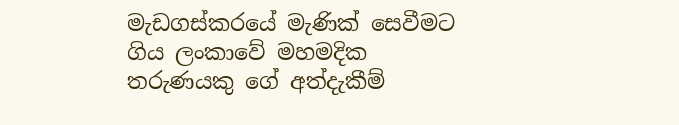මැඩගස්කරයේ මැණික් සෙවීමට ගිය ලංකාවේ මහමදික තරුණයකු ගේ අත්දැකීම්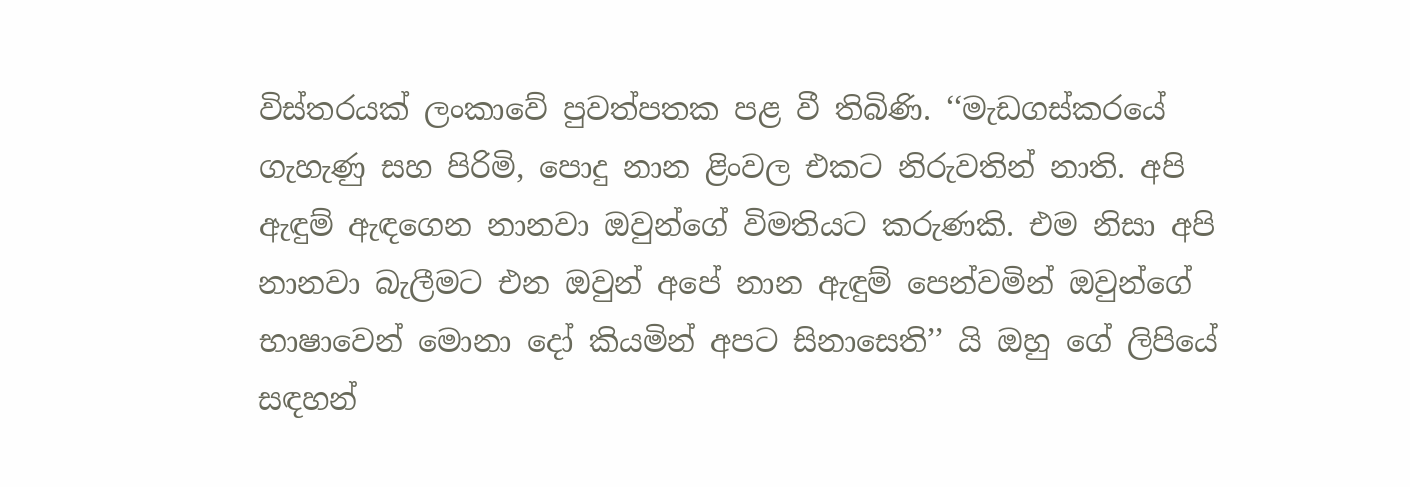විස්තරයක් ලංකාවේ පුවත්පතක පළ වී තිබිණි. ‘‘මැඩගස්කරයේ ගැහැණු සහ පිරිමි, පොදු නාන ළිංවල එකට නිරුවතින් නාති. අපි ඇඳුම් ඇඳගෙන නානවා ඔවුන්ගේ විමතියට කරුණකි. එම නිසා අපි නානවා බැලීමට එන ඔවුන් අපේ නාන ඇඳුම් පෙන්වමින් ඔවුන්ගේ භාෂාවෙන් මොනා දෝ කියමින් අපට සිනාසෙති’’ යි ඔහු ගේ ලිපියේ සඳහන්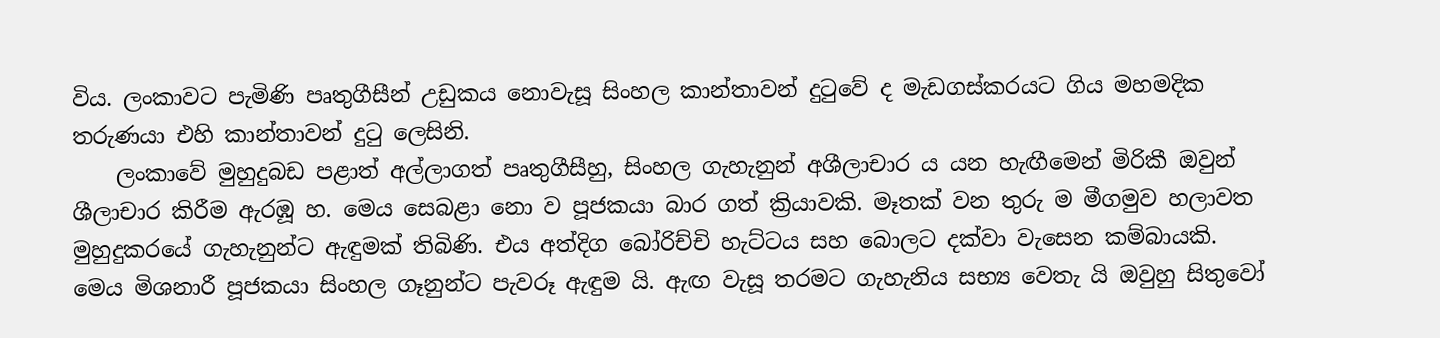විය. ලංකාවට පැමිණි පෘතුගීසීන් උඩුකය නොවැසූ සිංහල කාන්තාවන් දුටුවේ ද මැඩගස්කරයට ගිය මහමදික තරුණයා එහි කාන්තාවන් දුටු ලෙසිනි.
    ලංකාවේ මුහුදුබඩ පළාත් අල්ලාගත් පෘතුගීසීහු, සිංහල ගැහැනුන් අශීලාචාර ය යන හැඟීමෙන් මිරිකී ඔවුන් ශීලාචාර කිරීම ඇරඹූ හ. මෙය සෙබළා නො ව පූජකයා බාර ගත් ක්‍රියාවකි. මෑතක් වන තුරු ම මීගමුව හලාවත මුහුදුකරයේ ගැහැනුන්ට ඇඳුමක් තිබිණි. එය අත්දිග බෝරිච්චි හැට්ටය සහ බොලට දක්වා වැසෙන කම්බායකි. මෙය මිශනාරී පූජකයා සිංහල ගෑනුන්ට පැවරූ ඇඳුම යි. ඇඟ වැසූ තරමට ගැහැනිය සභ්‍ය වෙතැ යි ඔවුහු සිතුවෝ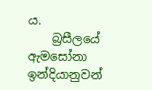ය.
    බ්‍රසීලයේ ඇමසෝනා ඉන්දියානුවන්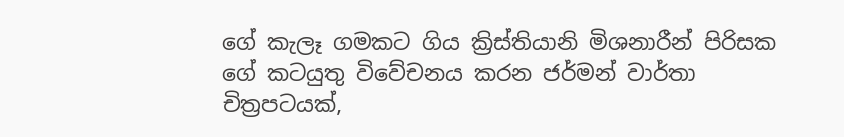ගේ කැලෑ ගමකට ගිය ක්‍රිස්තියානි මිශනාරීන් පිරිසක ගේ කටයුතු විවේචනය කරන ජර්මන් වාර්තා චිත්‍රපටයක්,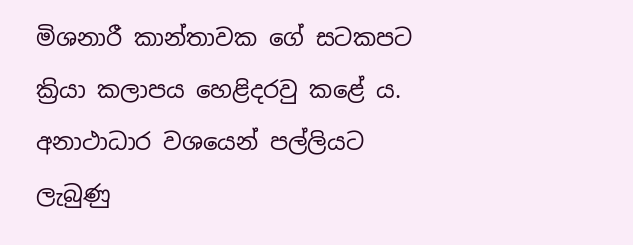මිශනාරී කාන්තාවක ගේ සටකපට ක්‍රියා කලාපය හෙළිදරවු කළේ ය. අනාථාධාර වශයෙන් පල්ලියට ලැබුණු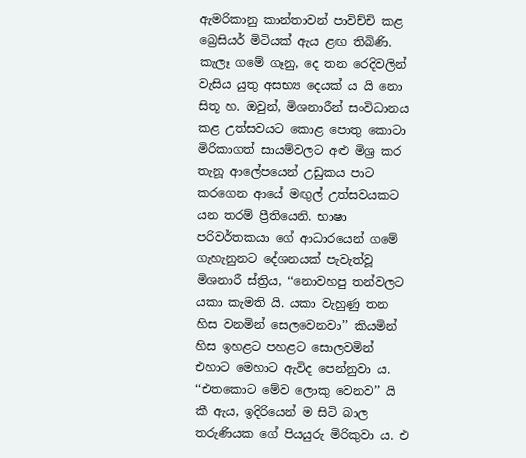ඇමරිකානු කාන්තාවන් පාවිච්චි කළ බ්‍රෙසියර් මිටියක් ඇය ළඟ තිබිණි. කැලෑ ගමේ ගෑනු, දෙ තන රෙදිවලින් වැසිය යුතු අසභ්‍ය දෙයක් ය යි නො සිතූ හ. ඔවුන්, මිශනාරීන් සංවිධානය කළ උත්සවයට කොළ පොතු කොටා මිරිකාගත් සායම්වලට අළු මිශ්‍ර කර තැනූ ආලේපයෙන් උඩුකය පාට කරගෙන ආයේ මඟුල් උත්සවයකට යන තරම් ප්‍රීතියෙනි. භාෂා පරිවර්තකයා ගේ ආධාරයෙන් ගමේ ගැහැනුනට දේශනයක් පැවැත්වූ මිශනාරී ස්ත්‍රිය, ‘‘නොවහපු තන්වලට යකා කැමති යි. යකා වැහුණු තන හිස වනමින් සෙලවෙනවා’’ කියමින් හිස ඉහළට පහළට සොලවමින් එහාට මෙහාට ඇවිද පෙන්නුවා ය. ‘‘එතකොට මේව ලොකු වෙනව’’ යි කී ඇය, ඉදිරියෙන් ම සිටි බාල තරුණියක ගේ පියයුරු මිරිකුවා ය. එ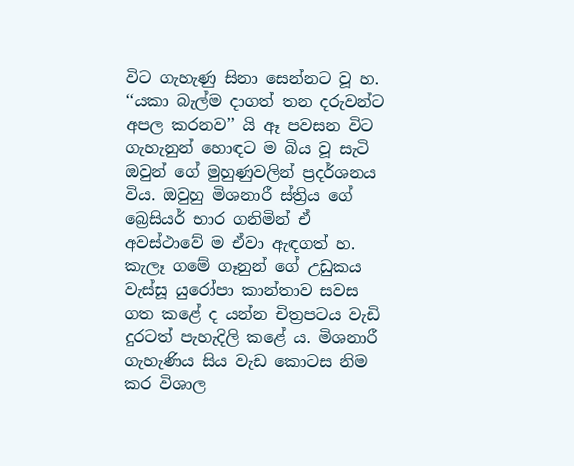විට ගැහැණු සිනා සෙන්නට වූ හ. ‘‘යකා බැල්ම දාගත් තන දරුවන්ට අපල කරනව’’ යි ඈ පවසන විට ගැහැනුන් හොඳට ම බිය වූ සැටි ඔවුන් ගේ මුහුණුවලින් ප්‍රදර්ශනය විය. ඔවුහු මිශනාරී ස්ත්‍රිය ගේ බ්‍රෙසියර් භාර ගනිමින් ඒ අවස්ථාවේ ම ඒවා ඇඳගත් හ. කැලෑ ගමේ ගෑනුන් ගේ උඩුකය වැස්සූ යුරෝපා කාන්තාව සවස ගත කළේ ද යන්න චිත්‍රපටය වැඩි දුරටත් පැහැදිලි කළේ ය. මිශනාරී ගැහැණිය සිය වැඩ කොටස නිම කර විශාල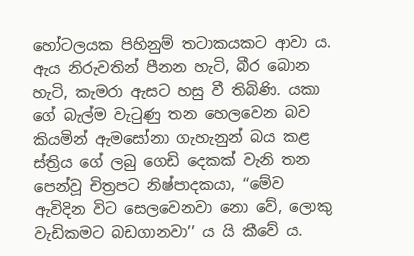හෝටලයක පිහිනුම් තටාකයකට ආවා ය. ඇය නිරුවතින් පීනන හැටි, බීර බොන හැටි, කැමරා ඇසට හසු වී තිබිණි. යකා ගේ බැල්ම වැටුණු තන හෙලවෙන බව කියමින් ඇමසෝනා ගැහැනුන් බය කළ ස්ත්‍රිය ගේ ලබු ගෙඩි දෙකක් වැනි තන පෙන්වූ චිත්‍රපට නිෂ්පාදකයා, ‘‘මේව ඇවිදින විට සෙලවෙනවා නො වේ, ලොකු වැඩිකමට බඩගානවා’’ ය යි කීවේ ය.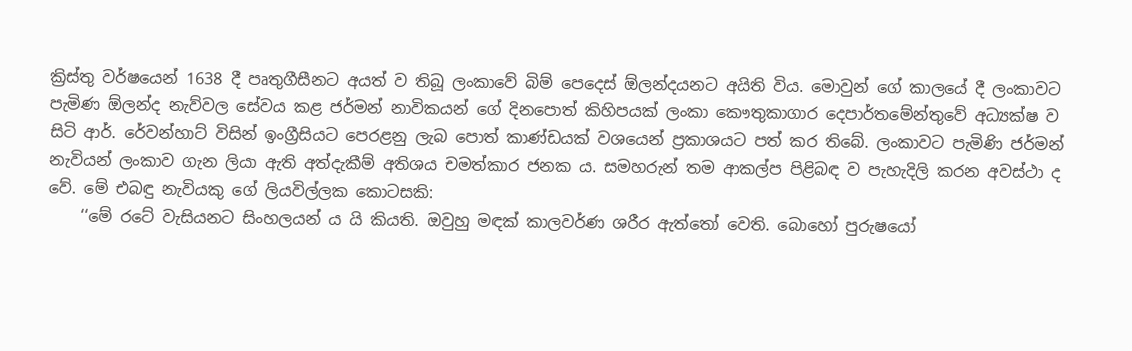ක්‍රිස්තු වර්ෂයෙන් 1638 දී පෘතුගීසීනට අයත් ව තිබූ ලංකාවේ බිම් පෙදෙස් ඕලන්දයනට අයිති විය. මොවුන් ගේ කාලයේ දී ලංකාවට පැමිණ ඕලන්ද නැව්වල සේවය කළ ජර්මන් නාවිකයන් ගේ දිනපොත් කිහිපයක් ලංකා කෞතුකාගාර දෙපාර්තමේන්තුවේ අධ්‍යක්ෂ ව සිටි ආර්. රේවන්හාට් විසින් ඉංග්‍රීසියට පෙරළනු ලැබ පොත් කාණ්ඩයක් වශයෙන් ප්‍රකාශයට පත් කර තිබේ. ලංකාවට පැමිණි ජර්මන් නැවියන් ලංකාව ගැන ලියා ඇති අත්දැකීම් අතිශය චමත්කාර ජනක ය. සමහරුන් තම ආකල්ප පිළිබඳ ව පැහැදිලි කරන අවස්ථා ද වේ. මේ එබඳු නැවියකු ගේ ලියවිල්ලක කොටසකි:
    ‘‘මේ රටේ වැසියනට සිංහලයන් ය යි කියති. ඔවුහු මඳක් කාලවර්ණ ශරීර ඇත්තෝ වෙති. බොහෝ පුරුෂයෝ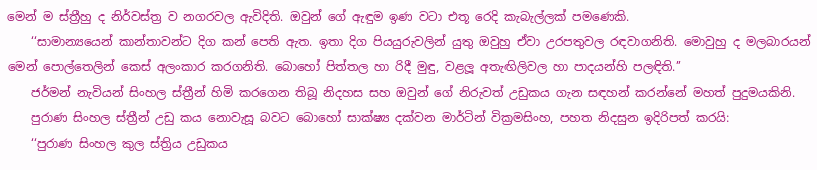මෙන් ම ස්ත්‍රීහු ද නිර්වස්ත්‍ර ව නගරවල ඇවිදිති. ඔවුන් ගේ ඇඳුම ඉණ වටා එතූ රෙදි කැබැල්ලක් පමණෙකි.
    ‘‘සාමාන්‍යයෙන් කාන්තාවන්ට දිග කන් පෙති ඇත. ඉතා දිග පියයුරුවලින් යුතු ඔවුහු ඒවා උරපතුවල රඳවාගනිති. මොවුහු ද මලබාරයන් මෙන් පොල්තෙලින් කෙස් අලංකාර කරගනිති. බොහෝ පිත්තල හා රිදී මුඳු, වළලූ අතැඟිලිවල හා පාදයන්හි පලඳිති.’’
    ජර්මන් නැවියන් සිංහල ස්ත්‍රීන් හිමි කරගෙන තිබූ නිදහස සහ ඔවුන් ගේ නිරුවත් උඩුකය ගැන සඳහන් කරන්නේ මහත් පුදුමයකිනි.
    පුරාණ සිංහල ස්ත්‍රීන් උඩු කය නොවැසූ බවට බොහෝ සාක්ෂ්‍ය දක්වන මාර්ටින් වික්‍රමසිංහ, පහත නිදසුන ඉදිරිපත් කරයි:
    ‘‘පුරාණ සිංහල කුල ස්ත්‍රිය උඩුකය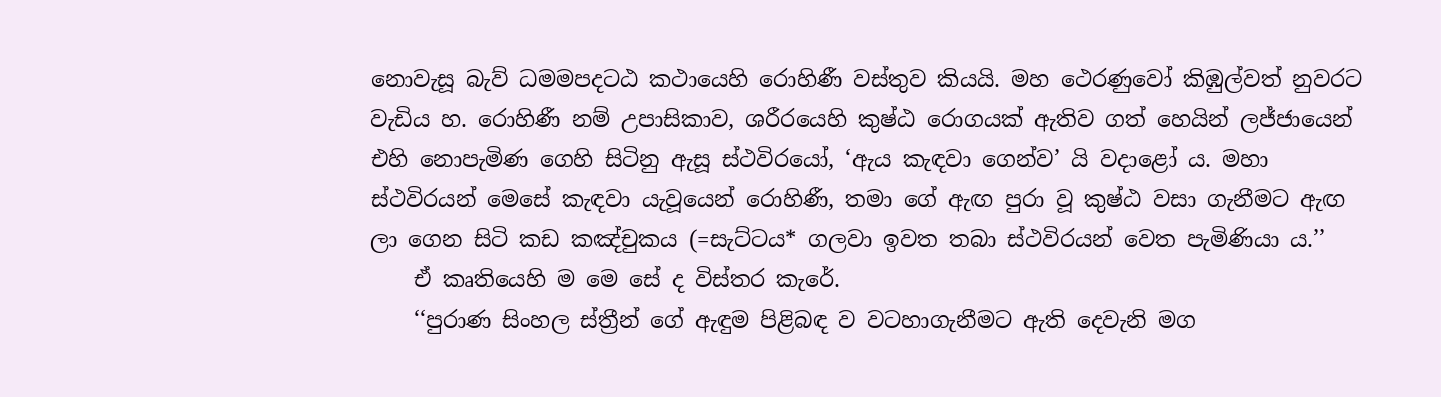නොවැසූ බැව් ධමමපදටඨ කථායෙහි රොහිණී වස්තුව කියයි. මහ ථෙරණුවෝ කිඹුල්වත් නුවරට වැඩිය හ. රොහිණී නම් උපාසිකාව, ශරීරයෙහි කුෂ්ඨ රොගයක් ඇතිව ගත් හෙයින් ලජ්ජායෙන් එහි නොපැමිණ ගෙහි සිටිනු ඇසූ ස්ථවිරයෝ, ‘ඇය කැඳවා ගෙන්ව’ යි වදාළෝ ය. මහා ස්ථවිරයන් මෙසේ කැඳවා යැවූයෙන් රොහිණී, තමා ගේ ඇඟ පුරා වූ කුෂ්ඨ වසා ගැනීමට ඇඟ ලා ගෙන සිටි කඩ කඤ්චුකය (=සැට්ටය* ගලවා ඉවත තබා ස්ථවිරයන් වෙත පැමිණියා ය.’’
    ඒ කෘතියෙහි ම මෙ සේ ද විස්තර කැරේ.
    ‘‘පුරාණ සිංහල ස්ත්‍රීන් ගේ ඇඳුම පිළිබඳ ව වටහාගැනීමට ඇති දෙවැනි මග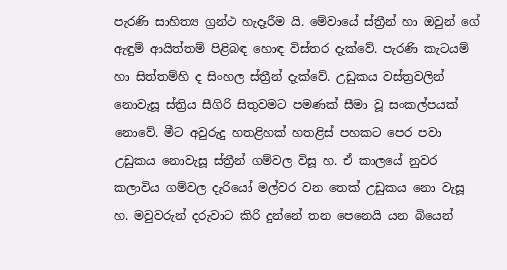පැරණි සාහිත්‍ය ග්‍රන්ථ හැදෑරීම යි. මේවායේ ස්ත්‍රීන් හා ඔවුන් ගේ ඇඳුම් ආයිත්තම් පිළිබඳ හොඳ විස්තර දැක්වේ. පැරණි කැටයම් හා සිත්තම්හි ද සිංහල ස්ත්‍රීන් දැක්වේ. උඩුකය වස්ත්‍රවලින් නොවැසූ ස්ත්‍රිය සීගිරි සිතුවමට පමණක් සීමා වූ සංකල්පයක් නොවේ. මීට අවුරුදු හතළිහක් හතළිස් පහකට පෙර පවා උඩුකය නොවැසූ ස්ත්‍රීන් ගම්වල විසූ හ. ඒ කාලයේ නුවර කලාවිය ගම්වල දැරියෝ මල්වර වන තෙක් උඩුකය නො වැසූ හ. මවුවරුන් දරුවාට කිරි දුන්නේ තන පෙනෙයි යන බියෙන්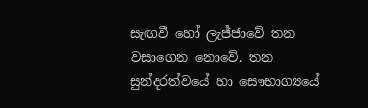සැඟවී හෝ ලැජ්ජාවේ තන වසාගෙන නොවේ. තන සුන්දරත්වයේ හා සෞභාග්‍යයේ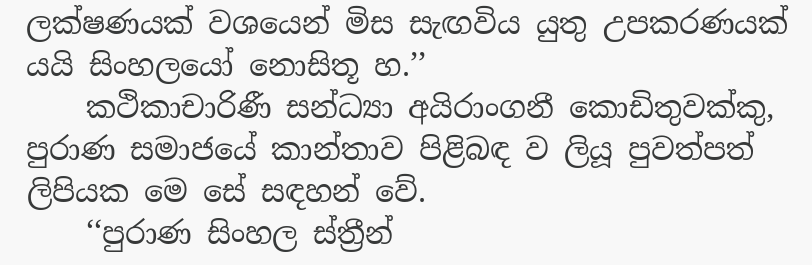ලක්ෂණයක් වශයෙන් මිස සැඟවිය යුතු උපකරණයක් යයි සිංහලයෝ නොසිතූ හ.’’
    කථිකාචාරිණී සන්ධ්‍යා අයිරාංගනී කොඩිතුවක්කු, පුරාණ සමාජයේ කාන්තාව පිළිබඳ ව ලියූ පුවත්පත් ලිපියක මෙ සේ සඳහන් වේ.
    ‘‘පුරාණ සිංහල ස්ත්‍රීන්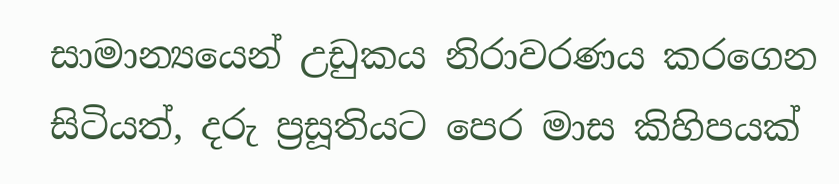සාමාන්‍යයෙන් උඩුකය නිරාවරණය කරගෙන සිටියත්, දරු ප්‍රසූතියට පෙර මාස කිහිපයක්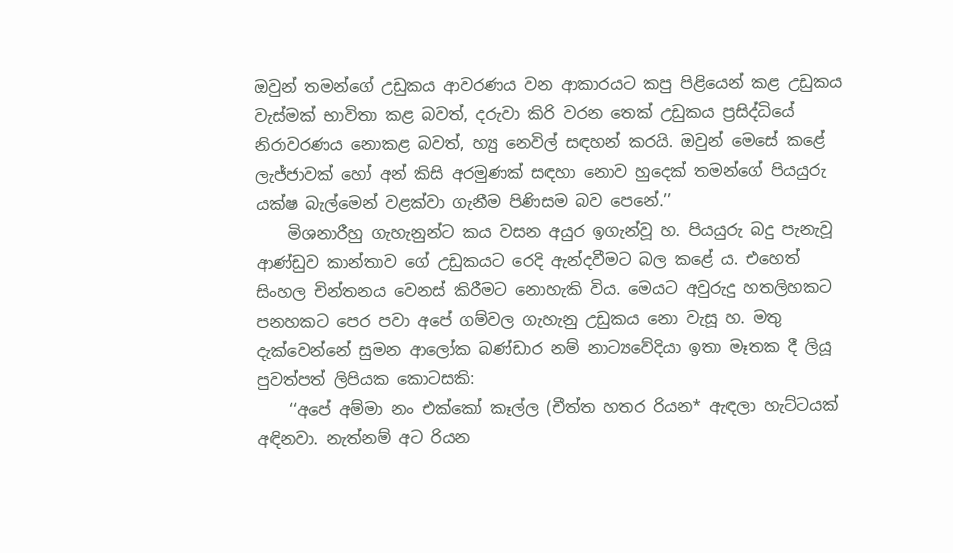ඔවුන් තමන්ගේ උඩුකය ආවරණය වන ආකාරයට කපු පිළියෙන් කළ උඩුකය වැස්මක් භාවිතා කළ බවත්, දරුවා කිරි වරන තෙක් උඩුකය ප්‍රසිද්ධියේ නිරාවරණය නොකළ බවත්, හ්‍යු නෙවිල් සඳහන් කරයි. ඔවුන් මෙසේ කළේ ලැජ්ජාවක් හෝ අන් කිසි අරමුණක් සඳහා නොව හුදෙක් තමන්ගේ පියයුරු යක්ෂ බැල්මෙන් වළක්වා ගැනීම පිණිසම බව පෙනේ.’’
    මිශනාරීහු ගැහැනුන්ට කය වසන අයුර ඉගැන්වූ හ. පියයුරු බදු පැනැවූ ආණ්ඩුව කාන්තාව ගේ උඩුකයට රෙදි ඇන්දවීමට බල කළේ ය. එහෙත් සිංහල චින්තනය වෙනස් කිරීමට නොහැකි විය. මෙයට අවුරුදු හතලිහකට පනහකට පෙර පවා අපේ ගම්වල ගැහැනු උඩුකය නො වැසූ හ. මතු දැක්වෙන්නේ සුමන ආලෝක බණ්ඩාර නම් නාට්‍යවේදියා ඉතා මෑතක දී ලියූ පුවත්පත් ලිපියක කොටසකි:
    ‘‘අපේ අම්මා නං එක්කෝ කෑල්ල (චීත්ත හතර රියන* ඇඳලා හැට්ටයක් අඳිනවා. නැත්නම් අට රියන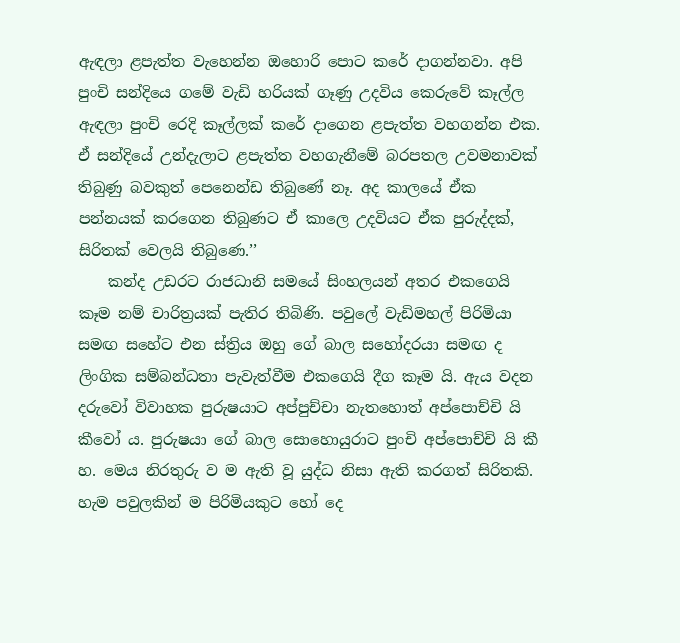ඇඳලා ළපැත්ත වැහෙන්න ඔහොරි පොට කරේ දාගන්නවා. අපි පුංචි සන්දියෙ ගමේ වැඩි හරියක් ගෑණු උදවිය කෙරුවේ කෑල්ල ඇඳලා පුංචි රෙදි කෑල්ලක් කරේ දාගෙන ළපැත්ත වහගන්න එක. ඒ සන්දියේ උන්දැලාට ළපැත්ත වහගැනීමේ බරපතල උවමනාවක් තිබුණු බවකුත් පෙනෙන්ඩ තිබුණේ නෑ. අද කාලයේ ඒක පන්නයක් කරගෙන තිබුණට ඒ කාලෙ උදවියට ඒක පුරුද්දක්, සිරිතක් වෙලයි තිබුණෙ.’’
    කන්ද උඩරට රාජධානි සමයේ සිංහලයන් අතර එකගෙයි කෑම නම් චාරිත්‍රයක් පැතිර තිබිණි. පවුලේ වැඩිමහල් පිරිමියා සමඟ සහේට එන ස්ත්‍රිය ඔහු ගේ බාල සහෝදරයා සමඟ ද ලිංගික සම්බන්ධතා පැවැත්වීම එකගෙයි දීග කෑම යි. ඇය වදන දරුවෝ විවාහක පුරුෂයාට අප්පුච්චා නැතහොත් අප්පොච්චි යි කීවෝ ය. පුරුෂයා ගේ බාල සොහොයුරාට පුංචි අප්පොච්චි යි කී හ. මෙය නිරතුරු ව ම ඇති වූ යුද්ධ නිසා ඇති කරගත් සිරිතකි. හැම පවුලකින් ම පිරිමියකුට හෝ දෙ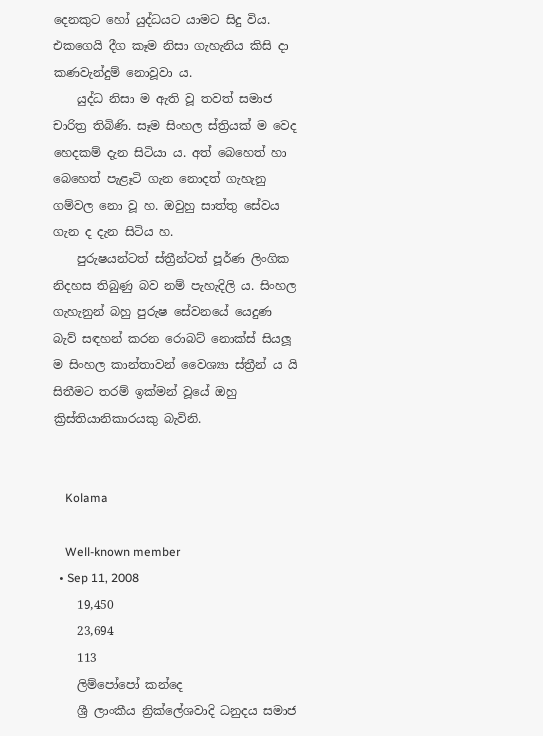දෙනකුට හෝ යුද්ධයට යාමට සිදු විය. එකගෙයි දීග කෑම නිසා ගැහැනිය කිසි දා කණවැන්දුම් නොවූවා ය.
    යුද්ධ නිසා ම ඇති වූ තවත් සමාජ චාරිත්‍ර තිබිණි. සෑම සිංහල ස්ත්‍රියක් ම වෙද හෙදකම් දැන සිටියා ය. අත් බෙහෙත් හා බෙහෙත් පැළෑටි ගැන නොදත් ගැහැනු ගම්වල නො වූ හ. ඔවුහු සාත්තු සේවය ගැන ද දැන සිටිය හ.
    පුරුෂයන්ටත් ස්ත්‍රීන්ටත් පූර්ණ ලිංගික නිදහස තිබුණු බව නම් පැහැදිලි ය. සිංහල ගැහැනුන් බහු පුරුෂ සේවනයේ යෙදුණ බැව් සඳහන් කරන රොබට් නොක්ස් සියලූ ම සිංහල කාන්තාවන් වෛශ්‍යා ස්ත්‍රීන් ය යි සිතීමට තරම් ඉක්මන් වූයේ ඔහු ක්‍රිස්තියානිකාරයකු බැවිනි.


    Kolama

    Well-known member
  • Sep 11, 2008
    19,450
    23,694
    113
    ලිම්පෝපෝ කන්දෙ
    ශ්‍රී ලාංකීය න්‍රික්ලේශවාදි ධනුදය සමාජ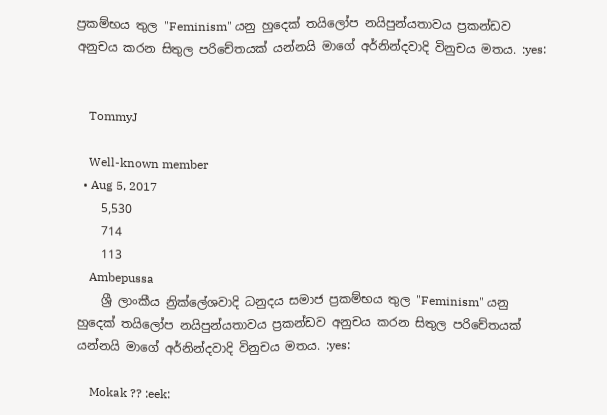ප්‍රකම්භය තුල "Feminism" යනු හුදෙක් තයිලෝප නයිපුන්යතාවය ප්‍රකන්ඩව අනුචය කරන සිතුල පරිචේතයක් යන්නයි මාගේ අර්නින්දවාදි විනුචය මතය. :yes:


    TommyJ

    Well-known member
  • Aug 5, 2017
    5,530
    714
    113
    Ambepussa
    ශ්‍රී ලාංකීය න්‍රික්ලේශවාදි ධනුදය සමාජ ප්‍රකම්භය තුල "Feminism" යනු හුදෙක් තයිලෝප නයිපුන්යතාවය ප්‍රකන්ඩව අනුචය කරන සිතුල පරිචේතයක් යන්නයි මාගේ අර්නින්දවාදි විනුචය මතය. :yes:

    Mokak ?? :eek: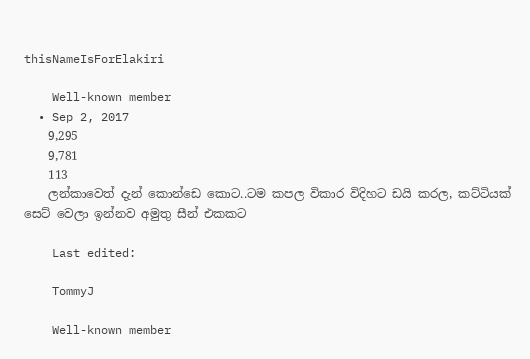thisNameIsForElakiri

    Well-known member
  • Sep 2, 2017
    9,295
    9,781
    113
    ලන්කාවෙත් දැන් කොන්ඩෙ කොට..ටම කපල විකාර විදිහට ඩයි කරල, කට්ටියක් සෙට් වෙලා ඉන්නව අමුතු සීන් එකකට

    Last edited:

    TommyJ

    Well-known member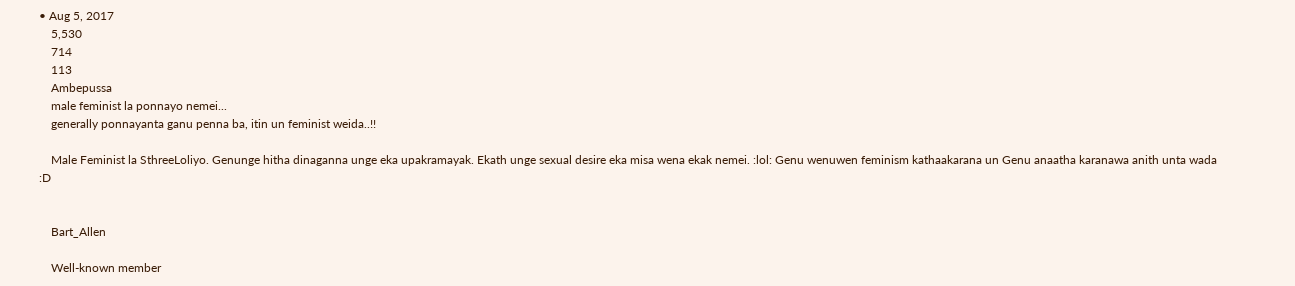• Aug 5, 2017
    5,530
    714
    113
    Ambepussa
    male feminist la ponnayo nemei...
    generally ponnayanta ganu penna ba, itin un feminist weida..!!

    Male Feminist la SthreeLoliyo. Genunge hitha dinaganna unge eka upakramayak. Ekath unge sexual desire eka misa wena ekak nemei. :lol: Genu wenuwen feminism kathaakarana un Genu anaatha karanawa anith unta wada :D


    Bart_Allen

    Well-known member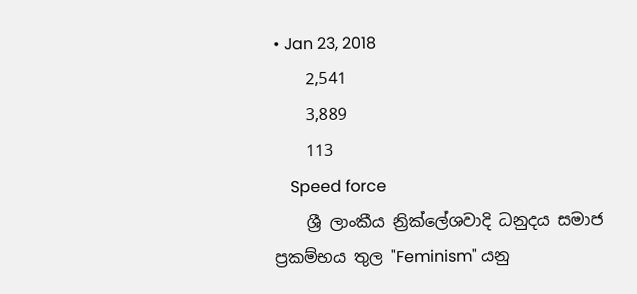• Jan 23, 2018
    2,541
    3,889
    113
    Speed force
    ශ්‍රී ලාංකීය න්‍රික්ලේශවාදි ධනුදය සමාජ ප්‍රකම්භය තුල "Feminism" යනු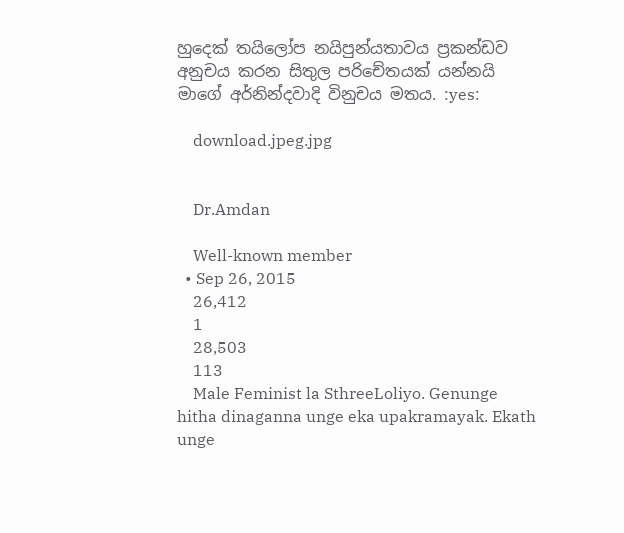හුදෙක් තයිලෝප නයිපුන්යතාවය ප්‍රකන්ඩව අනුචය කරන සිතුල පරිචේතයක් යන්නයි මාගේ අර්නින්දවාදි විනුචය මතය. :yes:

    download.jpeg.jpg


    Dr.Amdan

    Well-known member
  • Sep 26, 2015
    26,412
    1
    28,503
    113
    Male Feminist la SthreeLoliyo. Genunge hitha dinaganna unge eka upakramayak. Ekath unge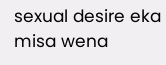sexual desire eka misa wena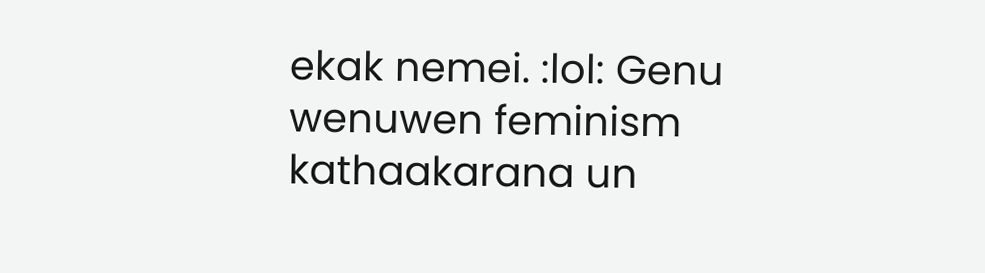ekak nemei. :lol: Genu wenuwen feminism kathaakarana un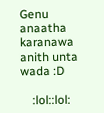Genu anaatha karanawa anith unta wada :D

    :lol::lol: